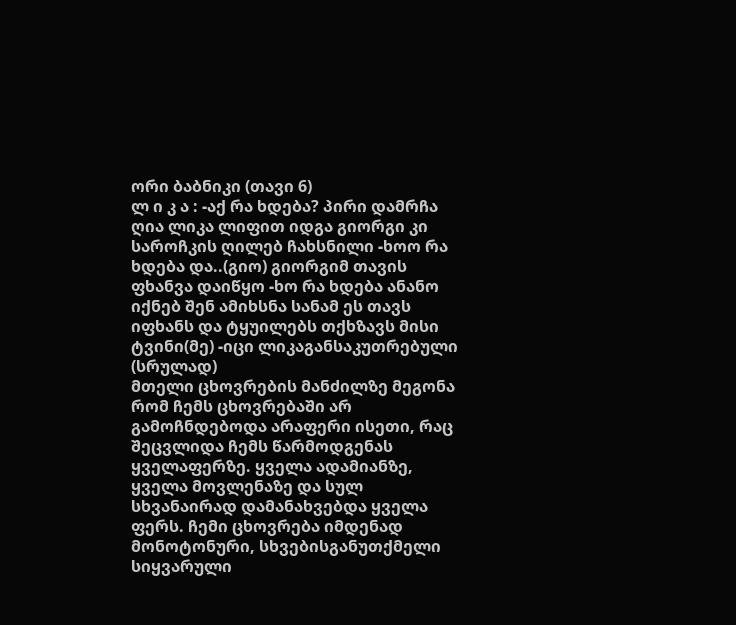ორი ბაბნიკი (თავი 6)
ლ ი კ ა : -აქ რა ხდება? პირი დამრჩა ღია ლიკა ლიფით იდგა გიორგი კი საროჩკის ღილებ ჩახსნილი -ხოო რა ხდება და..(გიო) გიორგიმ თავის ფხანვა დაიწყო -ხო რა ხდება ანანო იქნებ შენ ამიხსნა სანამ ეს თავს იფხანს და ტყუილებს თქხზავს მისი ტვინი(მე) -იცი ლიკაგანსაკუთრებული (სრულად)
მთელი ცხოვრების მანძილზე მეგონა რომ ჩემს ცხოვრებაში არ გამოჩნდებოდა არაფერი ისეთი, რაც შეცვლიდა ჩემს წარმოდგენას ყველაფერზე. ყველა ადამიანზე, ყველა მოვლენაზე და სულ სხვანაირად დამანახვებდა ყველა ფერს. ჩემი ცხოვრება იმდენად მონოტონური, სხვებისგანუთქმელი სიყვარული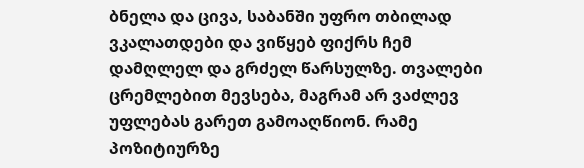ბნელა და ცივა, საბანში უფრო თბილად ვკალათდები და ვიწყებ ფიქრს ჩემ დამღლელ და გრძელ წარსულზე. თვალები ცრემლებით მევსება, მაგრამ არ ვაძლევ უფლებას გარეთ გამოაღწიონ. რამე პოზიტიურზე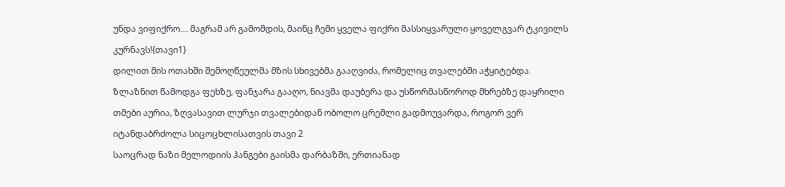უნდა ვიფიქრო.... მაგრამ არ გამომდის, მაინც ჩემი ყველა ფიქრი მასსიყვარული ყოველგვარ ტკივილს კურნავს!{თავი1}
დილით მის ოთახში შემოღწეულმა მზის სხივებმა გააღვიძა, რომელიც თვალებში აჭყიტებდა. ზლაზნით წამოდგა ფეხზე, ფანჯარა გააღო, ნიავმა დაუბერა და უსწორმასწოროდ მხრებზე დაყრილი თმები აურია, ზღვასავით ლურჯი თვალებიდან ობოლო ცრემლი გადმოუვარდა, როგორ ვერ იტანდაბრძოლა სიცოცხლისათვის თავი 2
საოცრად ნაზი მელოდიის ჰანგები გაისმა დარბაზში, ერთიანად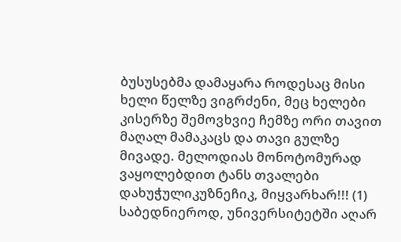ბუსუსებმა დამაყარა როდესაც მისი ხელი წელზე ვიგრძენი, მეც ხელები კისერზე შემოვხვიე ჩემზე ორი თავით მაღალ მამაკაცს და თავი გულზე მივადე. მელოდიას მონოტომურად ვაყოლებდით ტანს თვალები დახუჭულიკუზნეჩიკ, მიყვარხარ!!! (1)
საბედნიეროდ, უნივერსიტეტში აღარ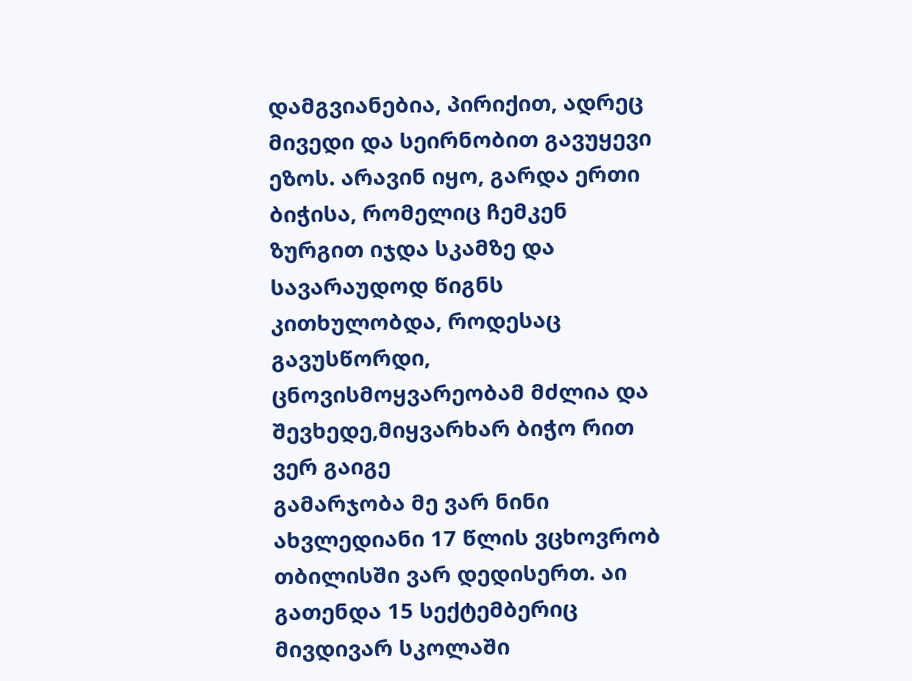დამგვიანებია, პირიქით, ადრეც მივედი და სეირნობით გავუყევი ეზოს. არავინ იყო, გარდა ერთი ბიჭისა, რომელიც ჩემკენ ზურგით იჯდა სკამზე და სავარაუდოდ წიგნს კითხულობდა, როდესაც გავუსწორდი, ცნოვისმოყვარეობამ მძლია და შევხედე,მიყვარხარ ბიჭო რით ვერ გაიგე
გამარჯობა მე ვარ ნინი ახვლედიანი 17 წლის ვცხოვრობ თბილისში ვარ დედისერთ. აი გათენდა 15 სექტემბერიც მივდივარ სკოლაში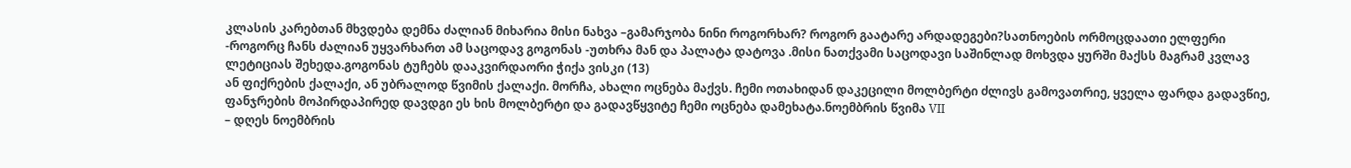კლასის კარებთან მხვდება დემნა ძალიან მიხარია მისი ნახვა –გამარჯობა ნინი როგორხარ? როგორ გაატარე არდადეგები?სათნოების ორმოცდაათი ელფერი
-როგორც ჩანს ძალიან უყვარხართ ამ საცოდავ გოგონას -უთხრა მან და პალატა დატოვა .მისი ნათქვამი საცოდავი საშინლად მოხვდა ყურში მაქსს მაგრამ კვლავ ლეტიციას შეხედა.გოგონას ტუჩებს დააკვირდაორი ჭიქა ვისკი (13)
ან ფიქრების ქალაქი, ან უბრალოდ წვიმის ქალაქი. მორჩა, ახალი ოცნება მაქვს. ჩემი ოთახიდან დაკეცილი მოლბერტი ძლივს გამოვათრიე, ყველა ფარდა გადავწიე, ფანჯრების მოპირდაპირედ დავდგი ეს ხის მოლბერტი და გადავწყვიტე ჩემი ოცნება დამეხატა.ნოემბრის წვიმა VII
– დღეს ნოემბრის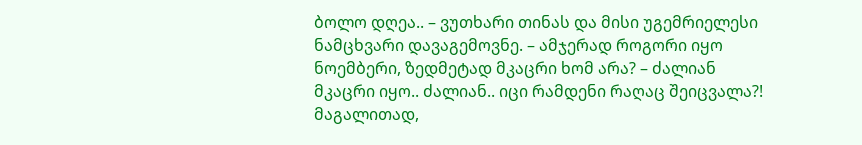ბოლო დღეა.. – ვუთხარი თინას და მისი უგემრიელესი ნამცხვარი დავაგემოვნე. – ამჯერად როგორი იყო ნოემბერი, ზედმეტად მკაცრი ხომ არა? – ძალიან მკაცრი იყო.. ძალიან.. იცი რამდენი რაღაც შეიცვალა?! მაგალითად,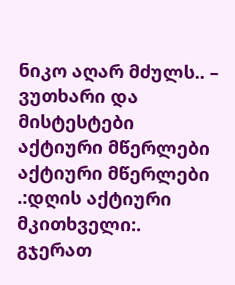ნიკო აღარ მძულს.. – ვუთხარი და მისტესტები
აქტიური მწერლები
აქტიური მწერლები
.:დღის აქტიური მკითხველი:.
გჯერათ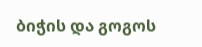ბიჭის და გოგოს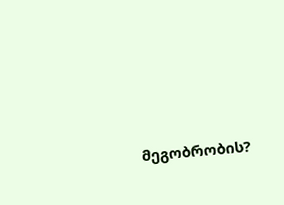მეგობრობის?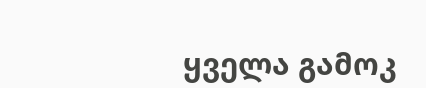ყველა გამოკ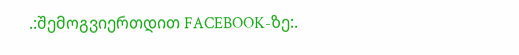.:შემოგვიერთდით FACEBOOK-ზე:.